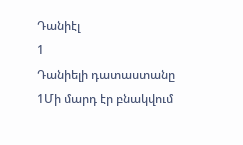Դանիէլ
1
Դանիելի դատաստանը
1Մի մարդ էր բնակվում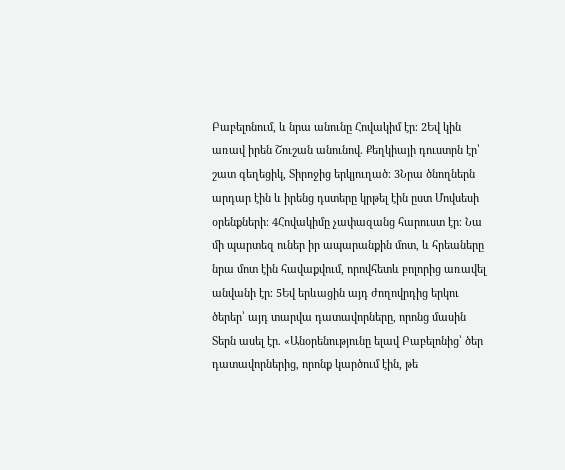Բաբելոնում, և նրա անունը Հովակիմ էր։ 2Եվ կին առավ իրեն Շուշան անունով. Քեղկիայի դուստրն էր՝ շատ գեղեցիկ, Տիրոջից երկյուղած։ 3Նրա ծնողներն արդար էին և իրենց դստերը կրթել էին ըստ Մովսեսի օրենքների։ 4Հովակիմը չափազանց հարուստ էր։ Նա մի պարտեզ ուներ իր ապարանքին մոտ, և հրեաները նրա մոտ էին հավաքվում, որովհետև բոլորից առավել անվանի էր։ 5Եվ երևացին այդ ժողովրդից երկու ծերեր՝ այդ տարվա դատավորները, որոնց մասին Տերն ասել էր. «Անօրենությունը ելավ Բաբելոնից՝ ծեր դատավորներից, որոնք կարծում էին, թե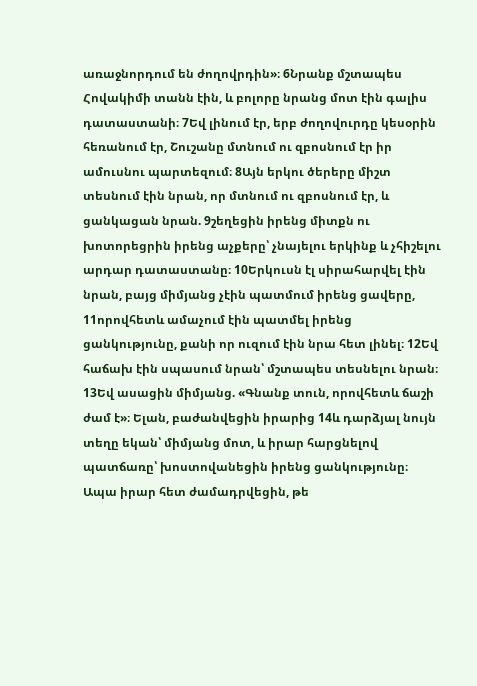առաջնորդում են ժողովրդին»։ 6Նրանք մշտապես Հովակիմի տանն էին, և բոլորը նրանց մոտ էին գալիս դատաստանի։ 7Եվ լինում էր, երբ ժողովուրդը կեսօրին հեռանում էր, Շուշանը մտնում ու զբոսնում էր իր ամուսնու պարտեզում։ 8Այն երկու ծերերը միշտ տեսնում էին նրան, որ մտնում ու զբոսնում էր, և ցանկացան նրան. 9շեղեցին իրենց միտքն ու խոտորեցրին իրենց աչքերը՝ չնայելու երկինք և չհիշելու արդար դատաստանը։ 10Երկուսն էլ սիրահարվել էին նրան, բայց միմյանց չէին պատմում իրենց ցավերը, 11որովհետև ամաչում էին պատմել իրենց ցանկությունը, քանի որ ուզում էին նրա հետ լինել։ 12Եվ հաճախ էին սպասում նրան՝ մշտապես տեսնելու նրան։ 13Եվ ասացին միմյանց. «Գնանք տուն, որովհետև ճաշի ժամ է»։ Ելան, բաժանվեցին իրարից 14և դարձյալ նույն տեղը եկան՝ միմյանց մոտ, և իրար հարցնելով պատճառը՝ խոստովանեցին իրենց ցանկությունը։ Ապա իրար հետ ժամադրվեցին, թե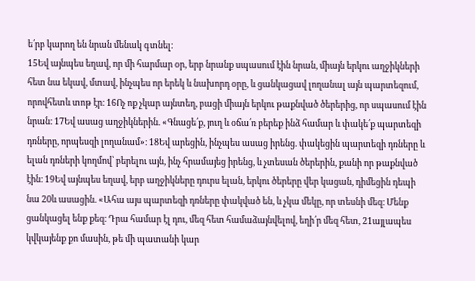ե՛րբ կարող են նրան մենակ գտնել։
15Եվ այնպես եղավ, որ մի հարմար օր, երբ նրանք սպասում էին նրան, միայն երկու աղջիկների հետ նա եկավ, մտավ, ինչպես որ երեկ և նախորդ օրը, և ցանկացավ լողանալ այն պարտեզում, որովհետև տոթ էր։ 16Ոչ ոք չկար այնտեղ, բացի միայն երկու թաքնված ծերերից, որ սպասում էին նրան։ 17Եվ ասաց աղջիկներին. «Գնացե՛ք, յուղ և օճա՛ռ բերեք ինձ համար և փակե՛ք պարտեզի դռները, որպեսզի լողանամ»։ 18Եվ արեցին, ինչպես ասաց իրենց. փակեցին պարտեզի դռները և ելան դռների կողմով՝ բերելու այն, ինչ հրամայեց իրենց, և չտեսան ծերերին, քանի որ թաքնված էին։ 19Եվ այնպես եղավ, երբ աղջիկները դուրս ելան, երկու ծերերը վեր կացան, դիմեցին դեպի նա 20և ասացին. «Ահա այս պարտեզի դռները փակված են, և չկա մեկը, որ տեսնի մեզ։ Մենք ցանկացել ենք քեզ։ Դրա համար էլ դու, մեզ հետ համաձայնվելով, եղի՛ր մեզ հետ, 21այլապես կվկայենք քո մասին, թե մի պատանի կար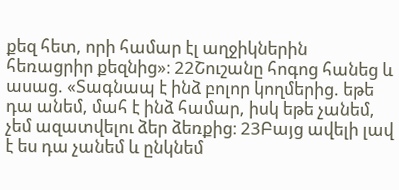քեզ հետ, որի համար էլ աղջիկներին հեռացրիր քեզնից»։ 22Շուշանը հոգոց հանեց և ասաց. «Տագնապ է ինձ բոլոր կողմերից. եթե դա անեմ, մահ է ինձ համար, իսկ եթե չանեմ, չեմ ազատվելու ձեր ձեռքից։ 23Բայց ավելի լավ է ես դա չանեմ և ընկնեմ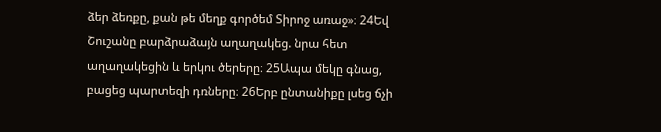ձեր ձեռքը, քան թե մեղք գործեմ Տիրոջ առաջ»։ 24Եվ Շուշանը բարձրաձայն աղաղակեց. նրա հետ աղաղակեցին և երկու ծերերը։ 25Ապա մեկը գնաց, բացեց պարտեզի դռները։ 26Երբ ընտանիքը լսեց ճչի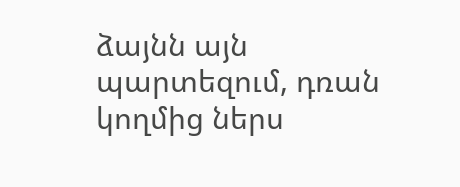ձայնն այն պարտեզում, դռան կողմից ներս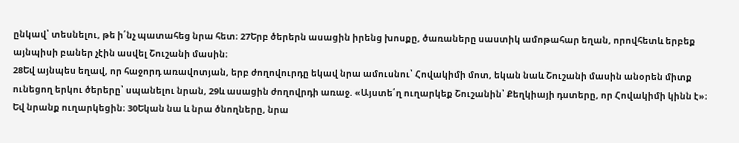ընկավ՝ տեսնելու, թե ի՛նչ պատահեց նրա հետ։ 27Երբ ծերերն ասացին իրենց խոսքը, ծառաները սաստիկ ամոթահար եղան, որովհետև երբեք այնպիսի բաներ չէին ասվել Շուշանի մասին։
28Եվ այնպես եղավ, որ հաջորդ առավոտյան, երբ ժողովուրդը եկավ նրա ամուսնու՝ Հովակիմի մոտ, եկան նաև Շուշանի մասին անօրեն միտք ունեցող երկու ծերերը՝ սպանելու նրան, 29և ասացին ժողովրդի առաջ. «Այստե՛ղ ուղարկեք Շուշանին՝ Քեղկիայի դստերը, որ Հովակիմի կինն է»։ Եվ նրանք ուղարկեցին։ 30Եկան նա և նրա ծնողները, նրա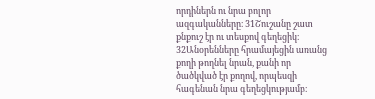որդիներն ու նրա բոլոր ազգականները։ 31Շուշանը շատ քնքուշ էր ու տեսքով գեղեցիկ։ 32Անօրենները հրամայեցին առանց քողի թողնել նրան, քանի որ ծածկված էր քողով, որպեսզի հագենան նրա գեղեցկությամբ։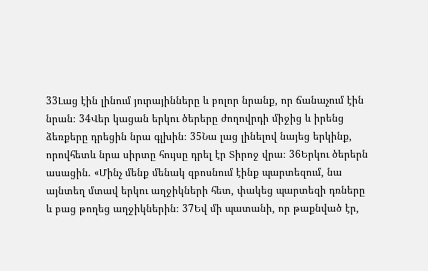33Լաց էին լինում յուրայինները և բոլոր նրանք, որ ճանաչում էին նրան։ 34Վեր կացան երկու ծերերը ժողովրդի միջից և իրենց ձեռքերը դրեցին նրա գլխին։ 35Նա լաց լինելով նայեց երկինք, որովհետև նրա սիրտը հույսը դրել էր Տիրոջ վրա։ 36Երկու ծերերն ասացին. «Մինչ մենք մենակ զբոսնում էինք պարտեզում, նա այնտեղ մտավ երկու աղջիկների հետ, փակեց պարտեզի դռները և բաց թողեց աղջիկներին։ 37Եվ մի պատանի, որ թաքնված էր,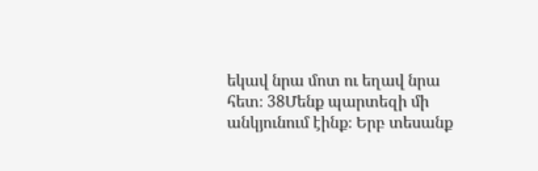եկավ նրա մոտ ու եղավ նրա հետ։ 38Մենք պարտեզի մի անկյունում էինք։ Երբ տեսանք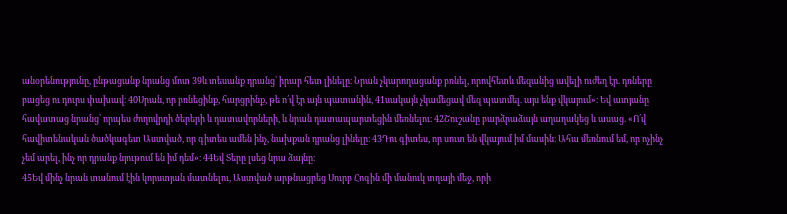անօրենությունը, ընթացանք նրանց մոտ 39և տեսանք դրանց՝ իրար հետ լինելը։ Նրան չկարողացանք բռնել, որովհետև մեզանից ավելի ուժեղ էր. դռները բացեց ու դուրս փախավ։ 40Սրան, որ բռնեցինք, հարցրինք, թե ո՛վ էր այն պատանին, 41սակայն չկամեցավ մեզ պատմել. այս ենք վկայում»։ Եվ ատյանը հավատաց նրանց՝ որպես ժողովրդի ծերերի և դատավորների, և նրան դատապարտեցին մեռնելու։ 42Շուշանը բարձրաձայն աղաղակեց և ասաց. «Ո՛վ հավիտենական ծածկագետ Աստված, որ գիտես ամեն ինչ, նախքան դրանց լինելը։ 43Դու գիտես, որ սուտ են վկայում իմ մասին։ Ահա մեռնում եմ, որ ոչինչ չեմ արել, ինչ որ դրանք նյութում են իմ դեմ»։ 44Եվ Տերը լսեց նրա ձայնը։
45Եվ մինչ նրան տանում էին կորստյան մատնելու, Աստված արթնացրեց Սուրբ Հոգին մի մանուկ տղայի մեջ, որի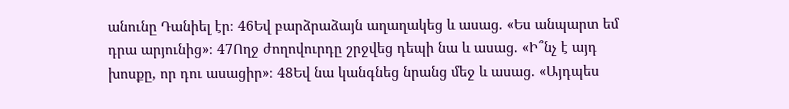անունը Դանիել էր։ 46Եվ բարձրաձայն աղաղակեց և ասաց. «Ես անպարտ եմ դրա արյունից»։ 47Ողջ ժողովուրդը շրջվեց դեպի նա և ասաց. «Ի՞նչ է այդ խոսքը, որ դու ասացիր»։ 48Եվ նա կանգնեց նրանց մեջ և ասաց. «Այդպես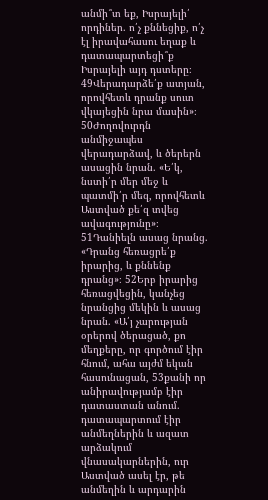անմի՞տ եք, Իսրայելի՛ որդիներ. ո՛չ քննեցիք, ո՛չ էլ իրավահասու եղաք և դատապարտեցի՞ք Իսրայելի այդ դստերը։ 49Վերադարձե՛ք ատյան, որովհետև դրանք սուտ վկայեցին նրա մասին»։ 50Ժողովուրդն անմիջապես վերադարձավ, և ծերերն ասացին նրան. «Ե՛կ, նստի՛ր մեր մեջ և պատմի՛ր մեզ, որովհետև Աստված քե՛զ տվեց ավագությունը»։ 51Դանիելն ասաց նրանց. «Դրանց հեռացրե՛ք իրարից, և քննենք դրանց»։ 52Երբ իրարից հեռացվեցին, կանչեց նրանցից մեկին և ասաց նրան. «Ա՛յ չարության օրերով ծերացած, քո մեղքերը, որ գործում էիր հնում, ահա այժմ եկան հասունացան, 53քանի որ անիրավությամբ էիր դատաստան անում. դատապարտում էիր անմեղներին և ազատ արձակում վնասակարներին, ուր Աստված ասել էր, թե անմեղին և արդարին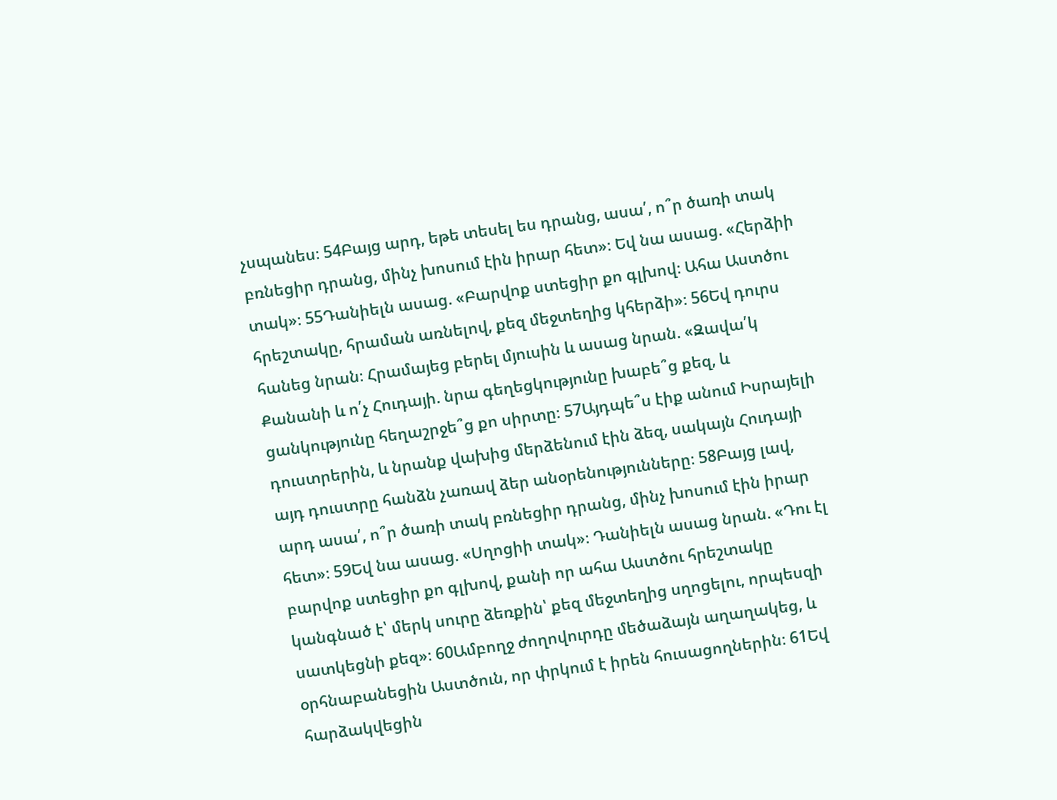չսպանես։ 54Բայց արդ, եթե տեսել ես դրանց, ասա՛, ո՞ր ծառի տակ բռնեցիր դրանց, մինչ խոսում էին իրար հետ»։ Եվ նա ասաց. «Հերձիի տակ»։ 55Դանիելն ասաց. «Բարվոք ստեցիր քո գլխով։ Ահա Աստծու հրեշտակը, հրաման առնելով, քեզ մեջտեղից կհերձի»։ 56Եվ դուրս հանեց նրան։ Հրամայեց բերել մյուսին և ասաց նրան. «Զավա՛կ Քանանի և ո՛չ Հուդայի. նրա գեղեցկությունը խաբե՞ց քեզ, և ցանկությունը հեղաշրջե՞ց քո սիրտը։ 57Այդպե՞ս էիք անում Իսրայելի դուստրերին, և նրանք վախից մերձենում էին ձեզ, սակայն Հուդայի այդ դուստրը հանձն չառավ ձեր անօրենությունները։ 58Բայց լավ, արդ ասա՛, ո՞ր ծառի տակ բռնեցիր դրանց, մինչ խոսում էին իրար հետ»։ 59Եվ նա ասաց. «Սղոցիի տակ»։ Դանիելն ասաց նրան. «Դու էլ բարվոք ստեցիր քո գլխով, քանի որ ահա Աստծու հրեշտակը կանգնած է՝ մերկ սուրը ձեռքին՝ քեզ մեջտեղից սղոցելու, որպեսզի սատկեցնի քեզ»։ 60Ամբողջ ժողովուրդը մեծաձայն աղաղակեց, և օրհնաբանեցին Աստծուն, որ փրկում է իրեն հուսացողներին։ 61Եվ հարձակվեցին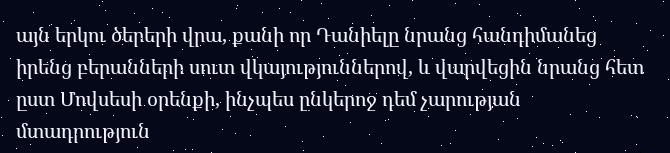այն երկու ծերերի վրա, քանի որ Դանիելը նրանց հանդիմանեց իրենց բերանների սուտ վկայություններով, և վարվեցին նրանց հետ ըստ Մովսեսի օրենքի, ինչպես ընկերոջ դեմ չարության մտադրություն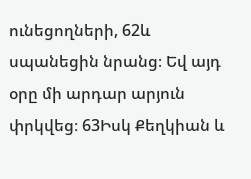ունեցողների, 62և սպանեցին նրանց։ Եվ այդ օրը մի արդար արյուն փրկվեց։ 63Իսկ Քեղկիան և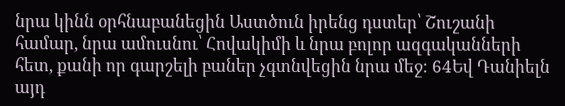նրա կինն օրհնաբանեցին Աստծուն իրենց դստեր՝ Շուշանի համար, նրա ամուսնու՝ Հովակիմի և նրա բոլոր ազգականների հետ, քանի որ գարշելի բաներ չգտնվեցին նրա մեջ։ 64Եվ Դանիելն այդ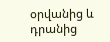օրվանից և դրանից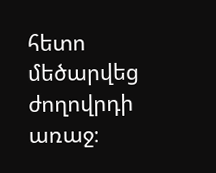հետո մեծարվեց ժողովրդի առաջ։